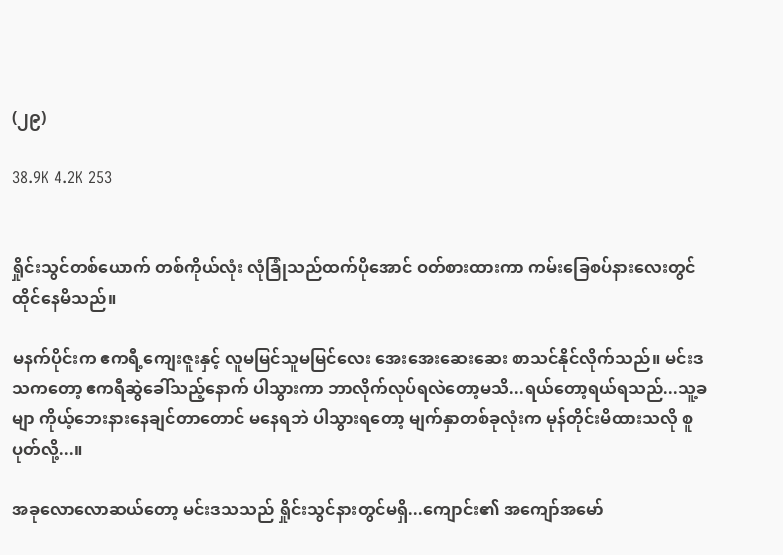(၂၉)

38.9K 4.2K 253


ရှိုင်းသွင်တစ်ယောက် တစ်ကိုယ်လုံး လုံခြုံသည်ထက်ပိုအောင် ဝတ်စားထားကာ ကမ်းခြေစပ်နားလေးတွင် ထိုင်နေမိသည်။

မနက်ပိုင်းက ဧကရီ့ကျေးဇူးနှင့် လူမမြင်သူမမြင်လေး အေးအေးဆေးဆေး စာသင်နိုင်လိုက်သည်။ မင်းဒသကတော့ ဧကရီဆွဲခေါ်သည့်နောက် ပါသွားကာ ဘာလိုက်လုပ်ရလဲတော့မသိ...ရယ်တော့ရယ်ရသည်...သူ့ခမျာ ကိုယ့်ဘေးနားနေချင်တာတောင် မနေရဘဲ ပါသွားရတော့ မျက်နှာတစ်ခုလုံးက မုန်တိုင်းမိထားသလို စူပုတ်လို့...။

အခုလောလောဆယ်တော့ မင်းဒသသည် ရှိုင်းသွင်နားတွင်မရှိ...ကျောင်း၏ အကျော်အမော်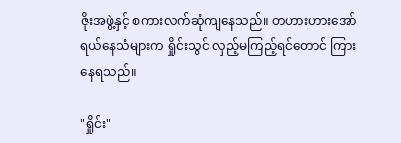ဇိုးအဖွဲ့နှင့် စကားလက်ဆုံကျနေသည်။ တဟားဟားအော်ရယ်နေသံများက ရှိုင်းသွင် လှည့်မကြည့်ရင်တောင် ကြားနေရသည်။

"ရှိုင်း"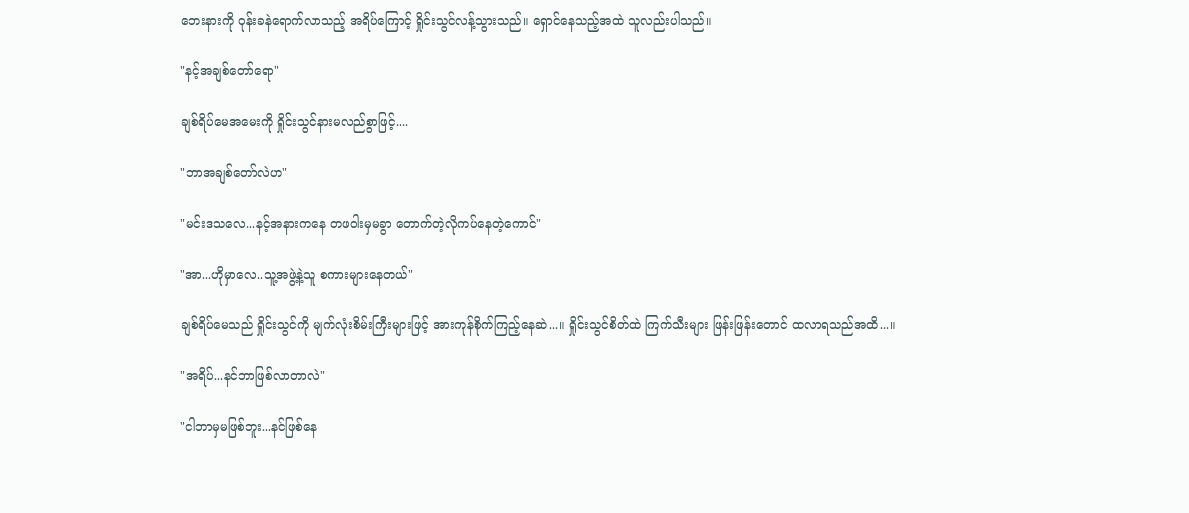ဘေးနားကို ဝုန်းခနဲရောက်လာသည့် အရိပ်ကြောင့် ရှိုင်းသွင်လန့်သွားသည်။ ရှောင်နေသည့်အထဲ သူလည်းပါသည်။

"နင့်အချစ်တော်ရော"

ချစ်ရိပ်မေအမေးကို ရှိုင်းသွင်နားမလည်စွာဖြင့်....

"ဘာအချစ်တော်လဲဟ"

"မင်းဒသလေ...နင့်အနားကနေ တဖဝါးမှမခွာ တောက်တဲ့လိုကပ်နေတဲ့ကောင်"

"အာ...ဟိုမှာလေ..သူ့အဖွဲ့နဲ့သူ စကားများနေတယ်"

ချစ်ရိပ်မေသည် ရှိုင်းသွင်ကို မျက်လုံးစိမ်းကြီးများဖြင့် အားကုန်စိုက်ကြည့်နေဆဲ...။ ရှိုင်းသွင်စိတ်ထဲ ကြက်သီးများ ဖြန်းဖြန်းတောင် ထလာရသည်အထိ...။

"အရိပ်...နင်ဘာဖြစ်လာတာလဲ"

"ငါဘာမှမဖြစ်ဘူး...နင်ဖြစ်နေ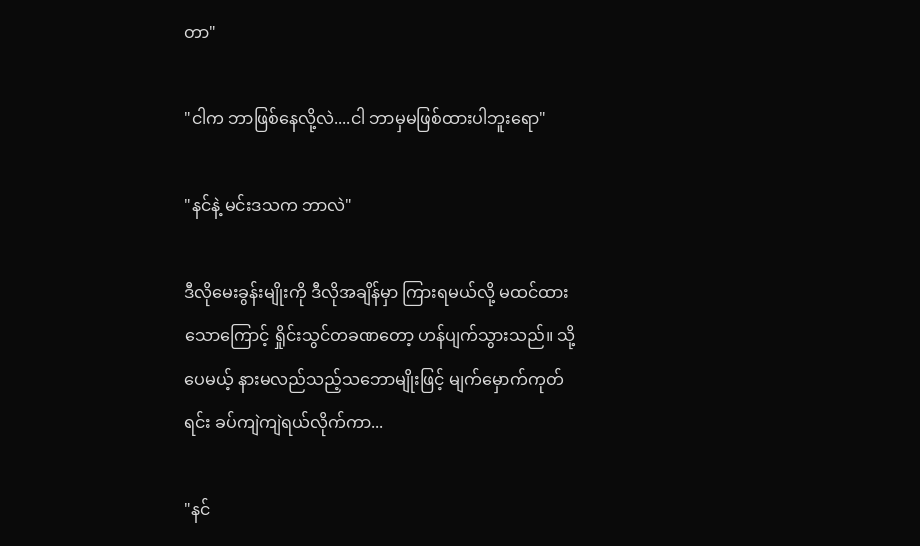တာ"

"ငါက ဘာဖြစ်နေလို့လဲ....ငါ ဘာမှမဖြစ်ထားပါဘူးရော"

"နင်နဲ့ မင်းဒသက ဘာလဲ"

ဒီလိုမေးခွန်းမျိုးကို ဒီလိုအချိန်မှာ ကြားရမယ်လို့ မထင်ထားသောကြောင့် ရှိုင်းသွင်တခဏတော့ ဟန်ပျက်သွားသည်။ သို့ပေမယ့် နားမလည်သည့်သဘောမျိုးဖြင့် မျက်မှောက်ကုတ်ရင်း ခပ်ကျဲကျဲရယ်လိုက်ကာ...

"နင်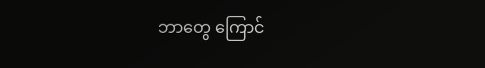ဘာတွေ ကြောင်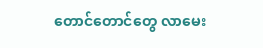တောင်တောင်တွေ လာမေး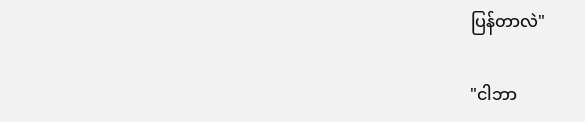ပြန်တာလဲ"

"ငါဘာ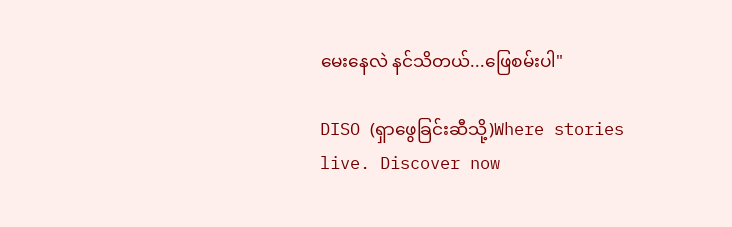မေးနေလဲ နင်သိတယ်...ဖြေစမ်းပါ"

DISO (ရှာဖွေခြင်းဆီသို့)Where stories live. Discover now